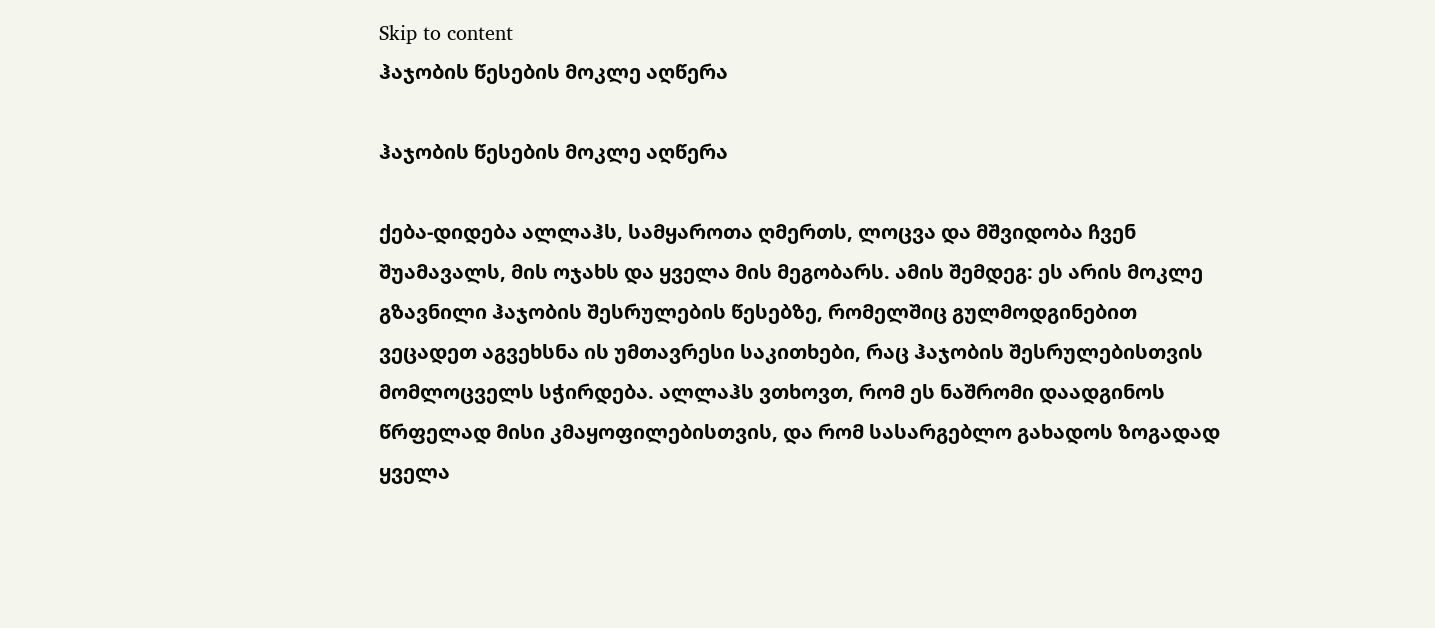Skip to content
ჰაჯობის წესების მოკლე აღწერა

ჰაჯობის წესების მოკლე აღწერა

ქება-დიდება ალლაჰს, სამყაროთა ღმერთს, ლოცვა და მშვიდობა ჩვენ შუამავალს, მის ოჯახს და ყველა მის მეგობარს. ამის შემდეგ: ეს არის მოკლე გზავნილი ჰაჯობის შესრულების წესებზე, რომელშიც გულმოდგინებით ვეცადეთ აგვეხსნა ის უმთავრესი საკითხები, რაც ჰაჯობის შესრულებისთვის მომლოცველს სჭირდება. ალლაჰს ვთხოვთ, რომ ეს ნაშრომი დაადგინოს წრფელად მისი კმაყოფილებისთვის, და რომ სასარგებლო გახადოს ზოგადად ყველა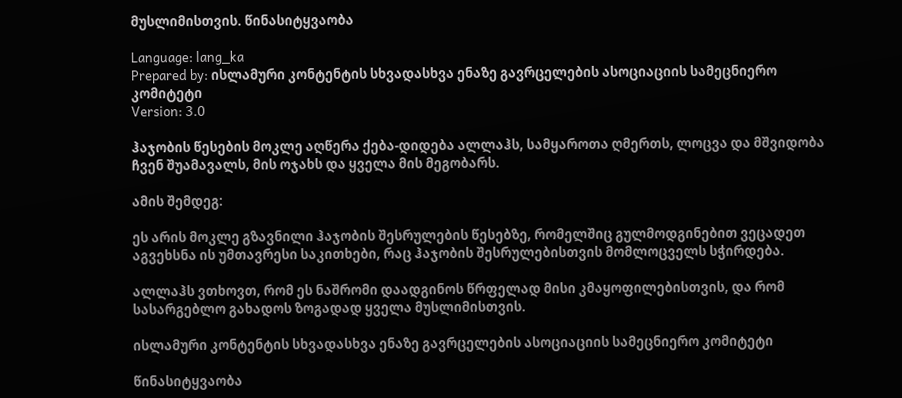მუსლიმისთვის. წინასიტყვაობა

Language: lang_ka
Prepared by: ისლამური კონტენტის სხვადასხვა ენაზე გავრცელების ასოციაციის სამეცნიერო კომიტეტი
Version: 3.0

ჰაჯობის წესების მოკლე აღწერა ქება-დიდება ალლაჰს, სამყაროთა ღმერთს, ლოცვა და მშვიდობა ჩვენ შუამავალს, მის ოჯახს და ყველა მის მეგობარს.

ამის შემდეგ:

ეს არის მოკლე გზავნილი ჰაჯობის შესრულების წესებზე, რომელშიც გულმოდგინებით ვეცადეთ აგვეხსნა ის უმთავრესი საკითხები, რაც ჰაჯობის შესრულებისთვის მომლოცველს სჭირდება.

ალლაჰს ვთხოვთ, რომ ეს ნაშრომი დაადგინოს წრფელად მისი კმაყოფილებისთვის, და რომ სასარგებლო გახადოს ზოგადად ყველა მუსლიმისთვის.

ისლამური კონტენტის სხვადასხვა ენაზე გავრცელების ასოციაციის სამეცნიერო კომიტეტი

წინასიტყვაობა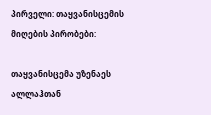პირველი: თაყვანისცემის მიღების პირობები:

თაყვანისცემა უზენაეს ალლაჰთან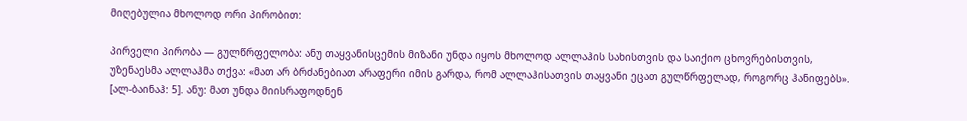მიღებულია მხოლოდ ორი პირობით:

პირველი პირობა — გულწრფელობა: ანუ თაყვანისცემის მიზანი უნდა იყოს მხოლოდ ალლაჰის სახისთვის და საიქიო ცხოვრებისთვის, უზენაესმა ალლაჰმა თქვა: «მათ არ ბრძანებიათ არაფერი იმის გარდა, რომ ალლაჰისათვის თაყვანი ეცათ გულწრფელად, როგორც ჰანიფებს». [ალ-ბაინაჰ: 5]. ანუ: მათ უნდა მიისრაფოდნენ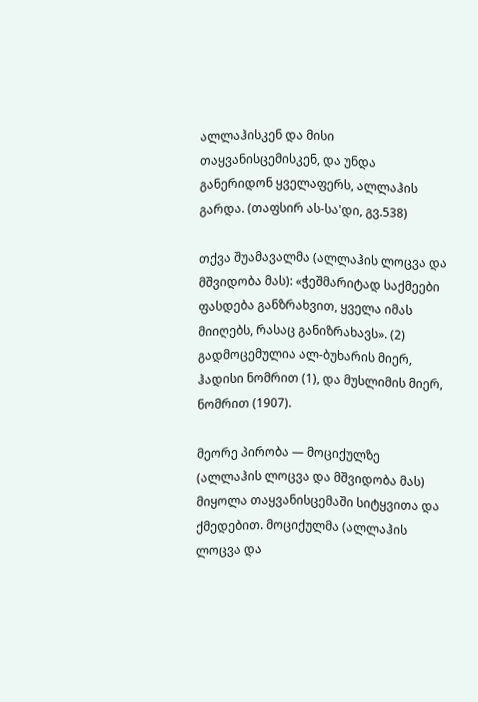ალლაჰისკენ და მისი თაყვანისცემისკენ, და უნდა განერიდონ ყველაფერს, ალლაჰის გარდა. (თაფსირ ას-სა'დი, გვ.538)

თქვა შუამავალმა (ალლაჰის ლოცვა და მშვიდობა მას): «ჭეშმარიტად საქმეები ფასდება განზრახვით, ყველა იმას მიიღებს, რასაც განიზრახავს». (2) გადმოცემულია ალ-ბუხარის მიერ, ჰადისი ნომრით (1), და მუსლიმის მიერ, ნომრით (1907).

მეორე პირობა — მოციქულზე (ალლაჰის ლოცვა და მშვიდობა მას) მიყოლა თაყვანისცემაში სიტყვითა და ქმედებით. მოციქულმა (ალლაჰის ლოცვა და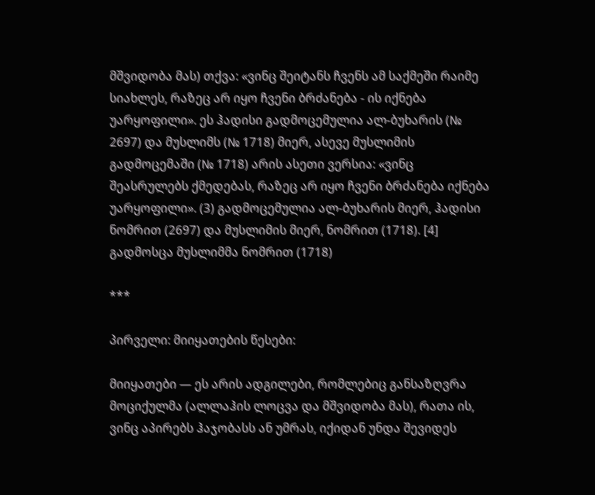მშვიდობა მას) თქვა: «ვინც შეიტანს ჩვენს ამ საქმეში რაიმე სიახლეს, რაზეც არ იყო ჩვენი ბრძანება - ის იქნება უარყოფილი». ეს ჰადისი გადმოცემულია ალ-ბუხარის (№ 2697) და მუსლიმს (№ 1718) მიერ, ასევე მუსლიმის გადმოცემაში (№ 1718) არის ასეთი ვერსია: «ვინც შეასრულებს ქმედებას, რაზეც არ იყო ჩვენი ბრძანება იქნება უარყოფილი». (3) გადმოცემულია ალ-ბუხარის მიერ, ჰადისი ნომრით (2697) და მუსლიმის მიერ, ნომრით (1718). [4] გადმოსცა მუსლიმმა ნომრით (1718)

***

პირველი: მიიყათების წესები:

მიიყათები — ეს არის ადგილები, რომლებიც განსაზღვრა მოციქულმა (ალლაჰის ლოცვა და მშვიდობა მას), რათა ის, ვინც აპირებს ჰაჯობასს ან უმრას, იქიდან უნდა შევიდეს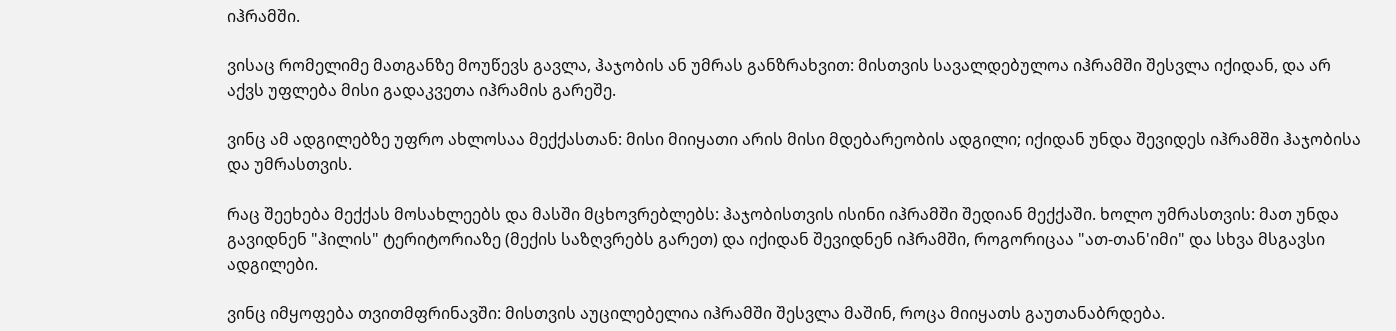იჰრამში.

ვისაც რომელიმე მათგანზე მოუწევს გავლა, ჰაჯობის ან უმრას განზრახვით: მისთვის სავალდებულოა იჰრამში შესვლა იქიდან, და არ აქვს უფლება მისი გადაკვეთა იჰრამის გარეშე.

ვინც ამ ადგილებზე უფრო ახლოსაა მექქასთან: მისი მიიყათი არის მისი მდებარეობის ადგილი; იქიდან უნდა შევიდეს იჰრამში ჰაჯობისა და უმრასთვის.

რაც შეეხება მექქას მოსახლეებს და მასში მცხოვრებლებს: ჰაჯობისთვის ისინი იჰრამში შედიან მექქაში. ხოლო უმრასთვის: მათ უნდა გავიდნენ "ჰილის" ტერიტორიაზე (მექის საზღვრებს გარეთ) და იქიდან შევიდნენ იჰრამში, როგორიცაა "ათ-თან'იმი" და სხვა მსგავსი ადგილები.

ვინც იმყოფება თვითმფრინავში: მისთვის აუცილებელია იჰრამში შესვლა მაშინ, როცა მიიყათს გაუთანაბრდება.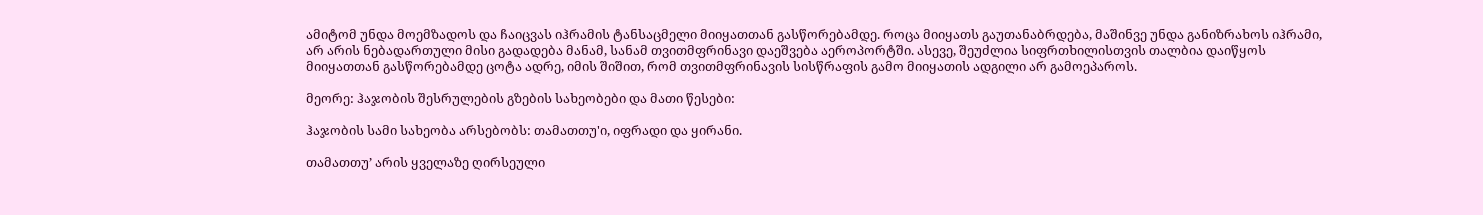ამიტომ უნდა მოემზადოს და ჩაიცვას იჰრამის ტანსაცმელი მიიყათთან გასწორებამდე. როცა მიიყათს გაუთანაბრდება, მაშინვე უნდა განიზრახოს იჰრამი, არ არის ნებადართული მისი გადადება მანამ, სანამ თვითმფრინავი დაეშვება აეროპორტში. ასევე, შეუძლია სიფრთხილისთვის თალბია დაიწყოს მიიყათთან გასწორებამდე ცოტა ადრე, იმის შიშით, რომ თვითმფრინავის სისწრაფის გამო მიიყათის ადგილი არ გამოეპაროს.

მეორე: ჰაჯობის შესრულების გზების სახეობები და მათი წესები:

ჰაჯობის სამი სახეობა არსებობს: თამათთუ'ი, იფრადი და ყირანი.

თამათთუ’ არის ყველაზე ღირსეული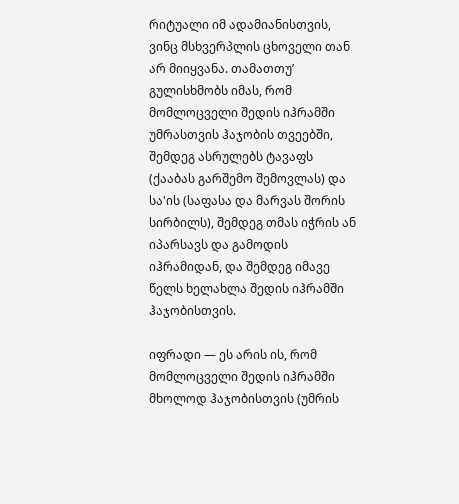რიტუალი იმ ადამიანისთვის, ვინც მსხვერპლის ცხოველი თან არ მიიყვანა. თამათთუ’ გულისხმობს იმას, რომ მომლოცველი შედის იჰრამში უმრასთვის ჰაჯობის თვეებში, შემდეგ ასრულებს ტავაფს (ქააბას გარშემო შემოვლას) და სა'ის (საფასა და მარვას შორის სირბილს), შემდეგ თმას იჭრის ან იპარსავს და გამოდის იჰრამიდან, და შემდეგ იმავე წელს ხელახლა შედის იჰრამში ჰაჯობისთვის.

იფრადი — ეს არის ის, რომ მომლოცველი შედის იჰრამში მხოლოდ ჰაჯობისთვის (უმრის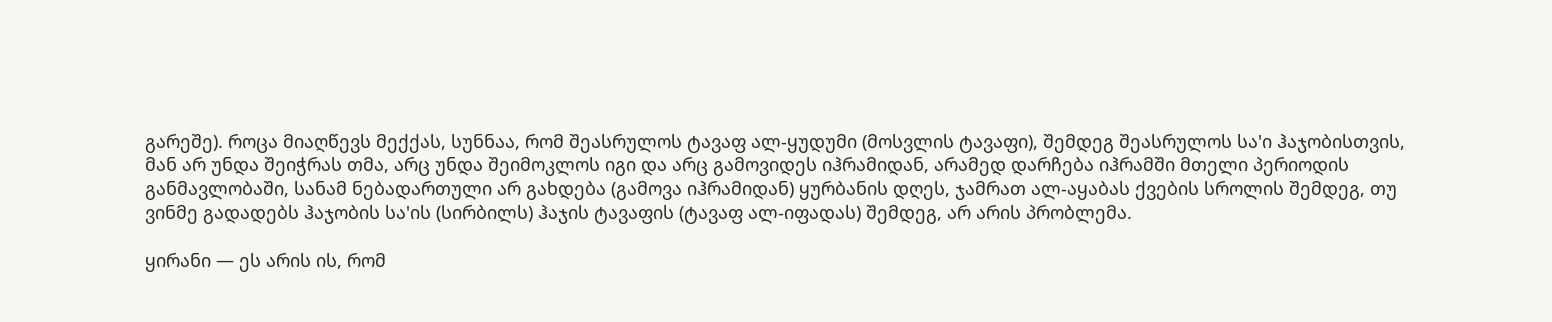გარეშე). როცა მიაღწევს მექქას, სუნნაა, რომ შეასრულოს ტავაფ ალ-ყუდუმი (მოსვლის ტავაფი), შემდეგ შეასრულოს სა'ი ჰაჯობისთვის, მან არ უნდა შეიჭრას თმა, არც უნდა შეიმოკლოს იგი და არც გამოვიდეს იჰრამიდან, არამედ დარჩება იჰრამში მთელი პერიოდის განმავლობაში, სანამ ნებადართული არ გახდება (გამოვა იჰრამიდან) ყურბანის დღეს, ჯამრათ ალ-აყაბას ქვების სროლის შემდეგ, თუ ვინმე გადადებს ჰაჯობის სა'ის (სირბილს) ჰაჯის ტავაფის (ტავაფ ალ-იფადას) შემდეგ, არ არის პრობლემა.

ყირანი — ეს არის ის, რომ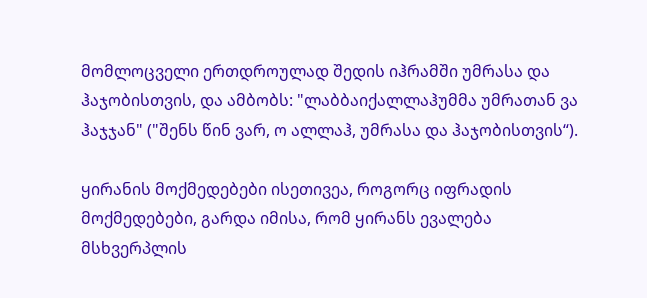მომლოცველი ერთდროულად შედის იჰრამში უმრასა და ჰაჯობისთვის, და ამბობს: "ლაბბაიქალლაჰუმმა უმრათან ვა ჰაჯჯან" ("შენს წინ ვარ, ო ალლაჰ, უმრასა და ჰაჯობისთვის“).

ყირანის მოქმედებები ისეთივეა, როგორც იფრადის მოქმედებები, გარდა იმისა, რომ ყირანს ევალება მსხვერპლის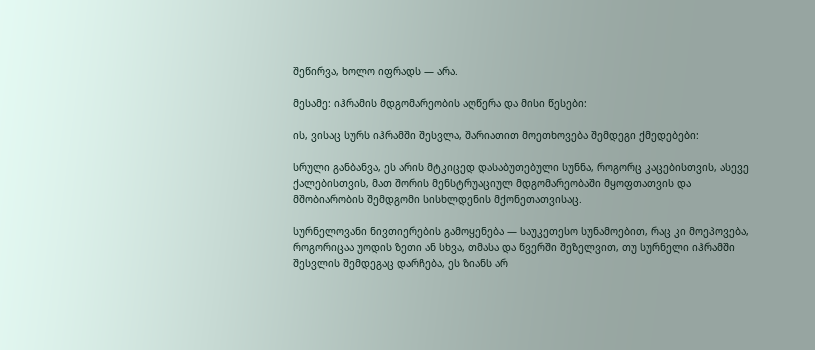შეწირვა, ხოლო იფრადს — არა.

მესამე: იჰრამის მდგომარეობის აღწერა და მისი წესები:

ის, ვისაც სურს იჰრამში შესვლა, შარიათით მოეთხოვება შემდეგი ქმედებები:

სრული განბანვა, ეს არის მტკიცედ დასაბუთებული სუნნა, როგორც კაცებისთვის, ასევე ქალებისთვის, მათ შორის მენსტრუაციულ მდგომარეობაში მყოფთათვის და მშობიარობის შემდგომი სისხლდენის მქონეთათვისაც.

სურნელოვანი ნივთიერების გამოყენება — საუკეთესო სუნამოებით, რაც კი მოეპოვება, როგორიცაა უოდის ზეთი ან სხვა, თმასა და წვერში შეზელვით, თუ სურნელი იჰრამში შესვლის შემდეგაც დარჩება, ეს ზიანს არ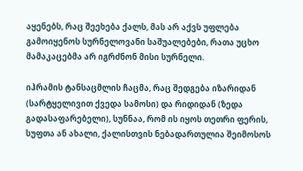აყენებს, რაც შეეხება ქალს, მას არ აქვს უფლება გამოიყენოს სურნელოვანი საშუალებები, რათა უცხო მამაკაცებმა არ იგრძნონ მისი სურნელი.

იჰრამის ტანსაცმლის ჩაცმა, რაც შედგება იზარიდან (სარტყელივით ქვედა სამოსი) და რიდიდან (ზედა გადასაფარებელი), სუნნაა, რომ ის იყოს თეთრი ფერის, სუფთა ან ახალი, ქალისთვის ნებადართულია შეიმოსოს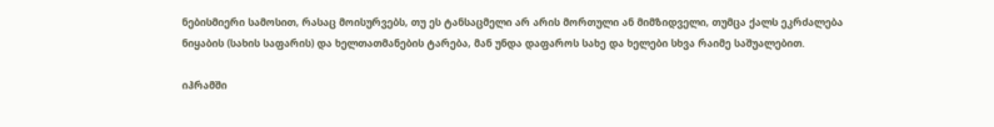ნებისმიერი სამოსით, რასაც მოისურვებს, თუ ეს ტანსაცმელი არ არის მორთული ან მიმზიდველი, თუმცა ქალს ეკრძალება ნიყაბის (სახის საფარის) და ხელთათმანების ტარება, მან უნდა დაფაროს სახე და ხელები სხვა რაიმე საშუალებით.

იჰრამში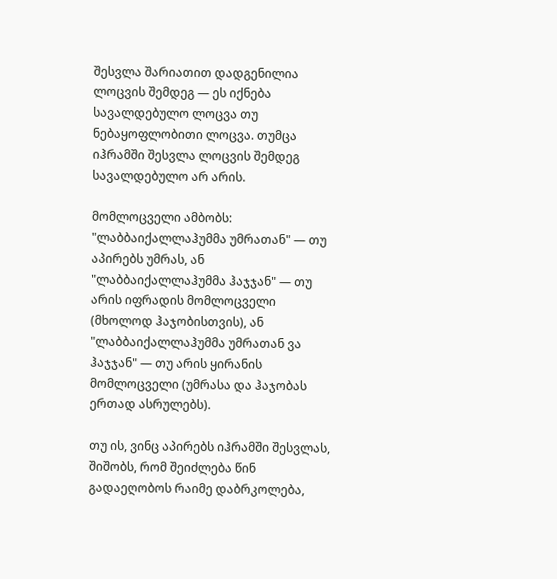შესვლა შარიათით დადგენილია ლოცვის შემდეგ — ეს იქნება სავალდებულო ლოცვა თუ ნებაყოფლობითი ლოცვა. თუმცა იჰრამში შესვლა ლოცვის შემდეგ სავალდებულო არ არის.

მომლოცველი ამბობს: "ლაბბაიქალლაჰუმმა უმრათან" — თუ აპირებს უმრას, ან "ლაბბაიქალლაჰუმმა ჰაჯჯან" — თუ არის იფრადის მომლოცველი (მხოლოდ ჰაჯობისთვის), ან "ლაბბაიქალლაჰუმმა უმრათან ვა ჰაჯჯან" — თუ არის ყირანის მომლოცველი (უმრასა და ჰაჯობას ერთად ასრულებს).

თუ ის, ვინც აპირებს იჰრამში შესვლას, შიშობს, რომ შეიძლება წინ გადაეღობოს რაიმე დაბრკოლება,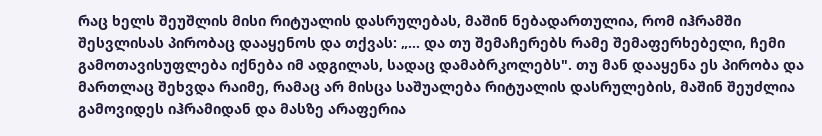რაც ხელს შეუშლის მისი რიტუალის დასრულებას, მაშინ ნებადართულია, რომ იჰრამში შესვლისას პირობაც დააყენოს და თქვას: „... და თუ შემაჩერებს რამე შემაფერხებელი, ჩემი გამოთავისუფლება იქნება იმ ადგილას, სადაც დამაბრკოლებს". თუ მან დააყენა ეს პირობა და მართლაც შეხვდა რაიმე, რამაც არ მისცა საშუალება რიტუალის დასრულების, მაშინ შეუძლია გამოვიდეს იჰრამიდან და მასზე არაფერია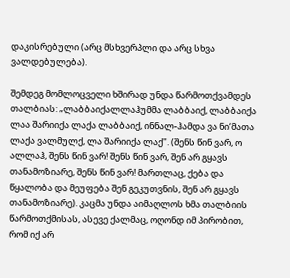დაკისრებული (არც მსხვერპლი და არც სხვა ვალდებულება).

შემდეგ მომლოცველი ხშირად უნდა წარმოთქვამდეს თალბიას: „ლაბბაიქალლაჰუმმა ლაბბაიქ, ლაბბაიქა ლაა შარიიქა ლაქა ლაბბაიქ, ინნალ-ჰამდა ვა ნი‘მათა ლაქა ვალმულქ, ლა შარიიქა ლაქ". (შენს წინ ვარ, ო ალლაჰ, შენს წინ ვარ! შენს წინ ვარ, შენ არ გყავს თანამოზიარე, შენს წინ ვარ! მართლაც, ქება და წყალობა და მეუფება შენ გეკუთვნის, შენ არ გყავს თანამოზიარე). კაცმა უნდა აიმაღლოს ხმა თალბიის წარმოთქმისას, ასევე ქალმაც, ოღონდ იმ პირობით, რომ იქ არ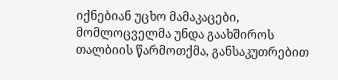იქნებიან უცხო მამაკაცები, მომლოცველმა უნდა გაახშიროს თალბიის წარმოთქმა, განსაკუთრებით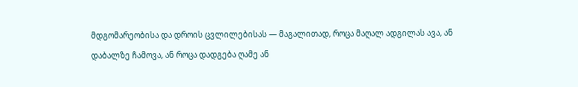მდგომარეობისა და დროის ცვლილებისას — მაგალითად, როცა მაღალ ადგილას ავა, ან დაბალზე ჩამოვა, ან როცა დადგება ღამე ან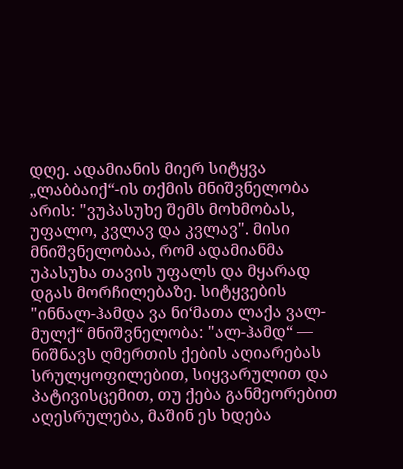დღე. ადამიანის მიერ სიტყვა „ლაბბაიქ“-ის თქმის მნიშვნელობა არის: "ვუპასუხე შემს მოხმობას, უფალო, კვლავ და კვლავ". მისი მნიშვნელობაა, რომ ადამიანმა უპასუხა თავის უფალს და მყარად დგას მორჩილებაზე. სიტყვების "ინნალ-ჰამდა ვა ნი‘მათა ლაქა ვალ-მულქ“ მნიშვნელობა: "ალ-ჰამდ“ — ნიშნავს ღმერთის ქების აღიარებას სრულყოფილებით, სიყვარულით და პატივისცემით, თუ ქება განმეორებით აღესრულება, მაშინ ეს ხდება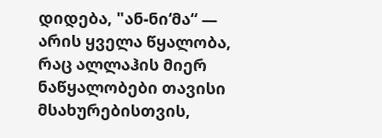დიდება, "ან-ნი‘მა“ — არის ყველა წყალობა, რაც ალლაჰის მიერ ნაწყალობები თავისი მსახურებისთვის,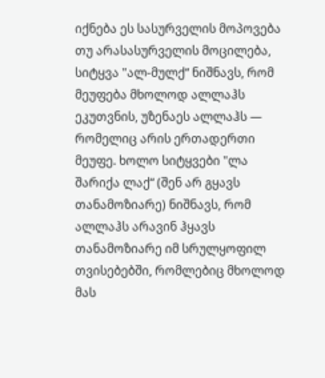იქნება ეს სასურველის მოპოვება თუ არასასურველის მოცილება, სიტყვა "ალ-მულქ“ ნიშნავს, რომ მეუფება მხოლოდ ალლაჰს ეკუთვნის, უზენაეს ალლაჰს — რომელიც არის ერთადერთი მეუფე. ხოლო სიტყვები "ლა შარიქა ლაქ“ (შენ არ გყავს თანამოზიარე) ნიშნავს, რომ ალლაჰს არავინ ჰყავს თანამოზიარე იმ სრულყოფილ თვისებებში, რომლებიც მხოლოდ მას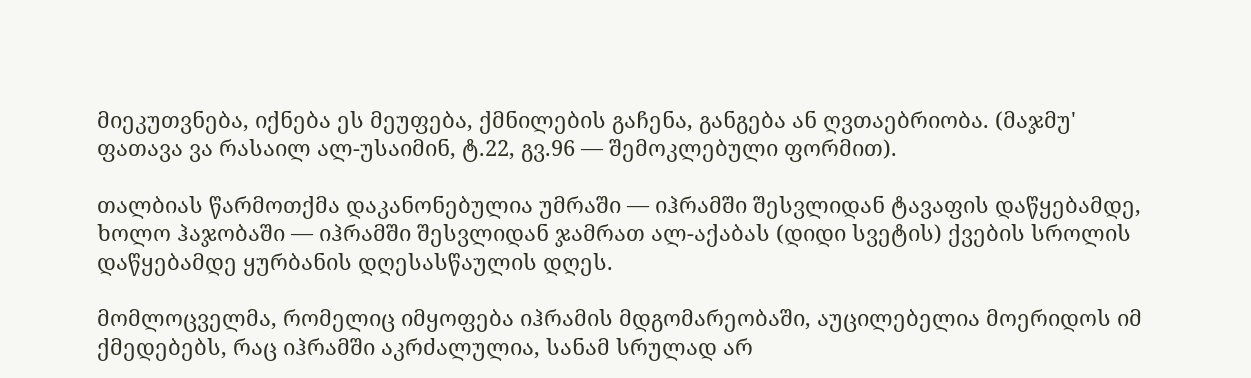მიეკუთვნება, იქნება ეს მეუფება, ქმნილების გაჩენა, განგება ან ღვთაებრიობა. (მაჯმუ' ფათავა ვა რასაილ ალ-უსაიმინ, ტ.22, გვ.96 — შემოკლებული ფორმით).

თალბიას წარმოთქმა დაკანონებულია უმრაში — იჰრამში შესვლიდან ტავაფის დაწყებამდე, ხოლო ჰაჯობაში — იჰრამში შესვლიდან ჯამრათ ალ-აქაბას (დიდი სვეტის) ქვების სროლის დაწყებამდე ყურბანის დღესასწაულის დღეს.

მომლოცველმა, რომელიც იმყოფება იჰრამის მდგომარეობაში, აუცილებელია მოერიდოს იმ ქმედებებს, რაც იჰრამში აკრძალულია, სანამ სრულად არ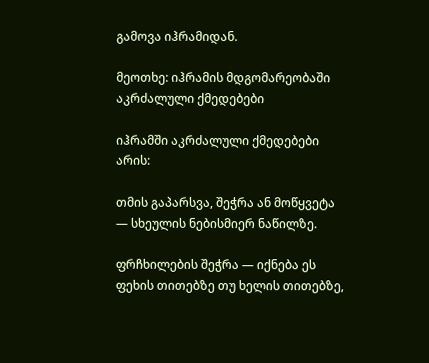გამოვა იჰრამიდან.

მეოთხე: იჰრამის მდგომარეობაში აკრძალული ქმედებები

იჰრამში აკრძალული ქმედებები არის:

თმის გაპარსვა, შეჭრა ან მოწყვეტა — სხეულის ნებისმიერ ნაწილზე.

ფრჩხილების შეჭრა — იქნება ეს ფეხის თითებზე თუ ხელის თითებზე,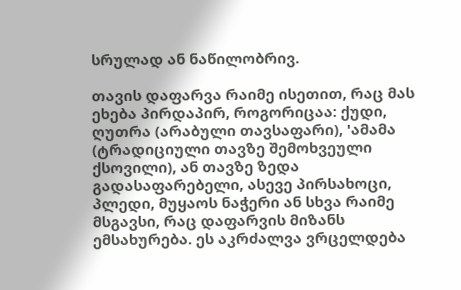სრულად ან ნაწილობრივ.

თავის დაფარვა რაიმე ისეთით, რაც მას ეხება პირდაპირ, როგორიცაა: ქუდი, ღუთრა (არაბული თავსაფარი), 'ამამა (ტრადიციული თავზე შემოხვეული ქსოვილი), ან თავზე ზედა გადასაფარებელი, ასევე პირსახოცი, პლედი, მუყაოს ნაჭერი ან სხვა რაიმე მსგავსი, რაც დაფარვის მიზანს ემსახურება. ეს აკრძალვა ვრცელდება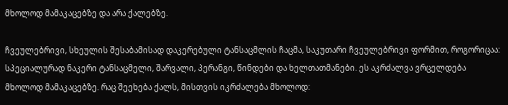მხოლოდ მამაკაცებზე და არა ქალებზე.

ჩვეულებრივი, სხეულის შესაბამისად დაკერებული ტანსაცმლის ჩაცმა, საკუთარი ჩვეულებრივი ფორმით, როგორიცაა: სპეციალურად ნაკერი ტანსაცმელი, შარვალი, პერანგი, წინდები და ხელთათმანები. ეს აკრძალვა ვრცელდება მხოლოდ მამაკაცებზე. რაც შეეხება ქალს, მისთვის იკრძალება მხოლოდ: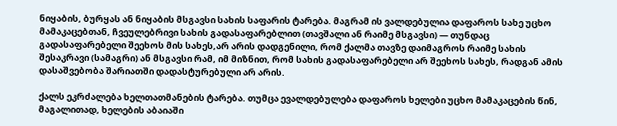ნიყაბის, ბურყას ან ნიყაბის მსგავსი სახის საფარის ტარება. მაგრამ ის ვალდებულია დაფაროს სახე უცხო მამაკაცებთან, ჩვეულებრივი სახის გადასაფარებლით (თავშალი ან რაიმე მსგავსი) — თუნდაც გადასაფარებელი შეეხოს მის სახეს,არ არის დადგენილი, რომ ქალმა თავზე დაიმაგროს რაიმე სახის შესაკრავი (სამაგრი) ან მსგავსი რამ, იმ მიზნით, რომ სახის გადასაფარებელი არ შეეხოს სახეს, რადგან ამის დასაშვებობა შარიათში დადასტურებული არ არის.

ქალს ეკრძალება ხელთათმანების ტარება. თუმცა ევალდებულება დაფაროს ხელები უცხო მამაკაცების წინ, მაგალითად, ხელების აბაიაში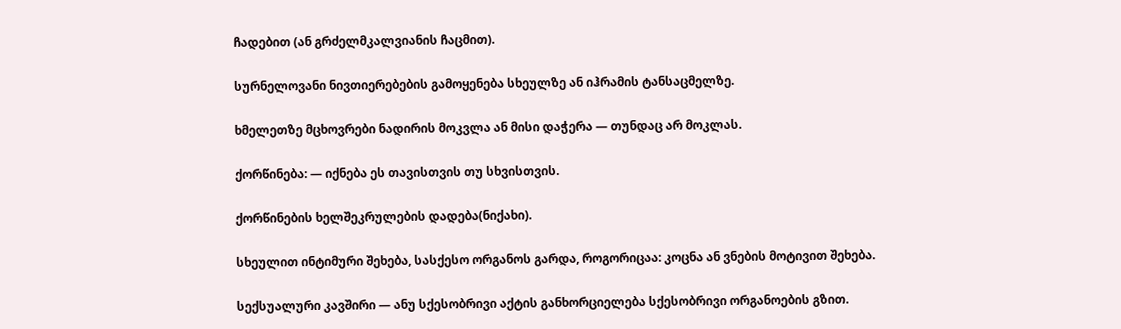ჩადებით (ან გრძელმკალვიანის ჩაცმით).

სურნელოვანი ნივთიერებების გამოყენება სხეულზე ან იჰრამის ტანსაცმელზე.

ხმელეთზე მცხოვრები ნადირის მოკვლა ან მისი დაჭერა — თუნდაც არ მოკლას.

ქორწინება: — იქნება ეს თავისთვის თუ სხვისთვის.

ქორწინების ხელშეკრულების დადება(ნიქახი).

სხეულით ინტიმური შეხება, სასქესო ორგანოს გარდა, როგორიცაა: კოცნა ან ვნების მოტივით შეხება.

სექსუალური კავშირი — ანუ სქესობრივი აქტის განხორციელება სქესობრივი ორგანოების გზით.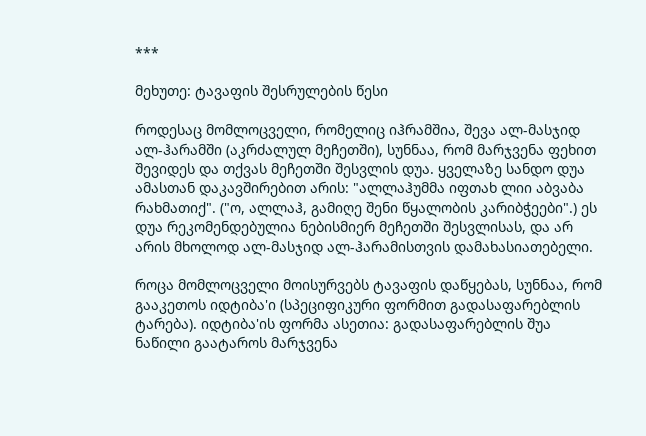***

მეხუთე: ტავაფის შესრულების წესი

როდესაც მომლოცველი, რომელიც იჰრამშია, შევა ალ-მასჯიდ ალ-ჰარამში (აკრძალულ მეჩეთში), სუნნაა, რომ მარჯვენა ფეხით შევიდეს და თქვას მეჩეთში შესვლის დუა. ყველაზე სანდო დუა ამასთან დაკავშირებით არის: "ალლაჰუმმა იფთახ ლიი აბვაბა რახმათიქ". ("ო, ალლაჰ, გამიღე შენი წყალობის კარიბჭეები".) ეს დუა რეკომენდებულია ნებისმიერ მეჩეთში შესვლისას, და არ არის მხოლოდ ალ-მასჯიდ ალ-ჰარამისთვის დამახასიათებელი.

როცა მომლოცველი მოისურვებს ტავაფის დაწყებას, სუნნაა, რომ გააკეთოს იდტიბა'ი (სპეციფიკური ფორმით გადასაფარებლის ტარება). იდტიბა'ის ფორმა ასეთია: გადასაფარებლის შუა ნაწილი გაატაროს მარჯვენა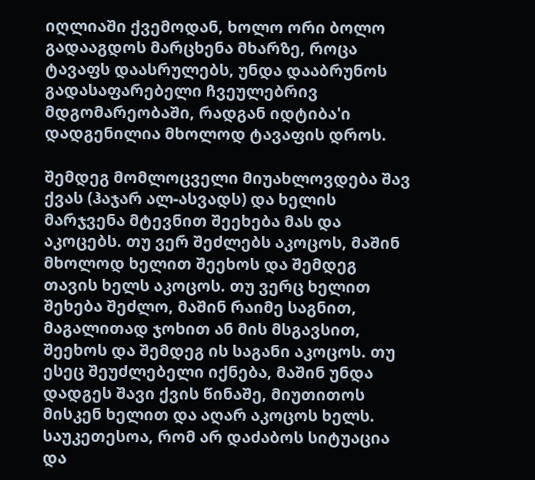იღლიაში ქვემოდან, ხოლო ორი ბოლო გადააგდოს მარცხენა მხარზე, როცა ტავაფს დაასრულებს, უნდა დააბრუნოს გადასაფარებელი ჩვეულებრივ მდგომარეობაში, რადგან იდტიბა'ი დადგენილია მხოლოდ ტავაფის დროს.

შემდეგ მომლოცველი მიუახლოვდება შავ ქვას (ჰაჯარ ალ-ასვადს) და ხელის მარჯვენა მტევნით შეეხება მას და აკოცებს. თუ ვერ შეძლებს აკოცოს, მაშინ მხოლოდ ხელით შეეხოს და შემდეგ თავის ხელს აკოცოს. თუ ვერც ხელით შეხება შეძლო, მაშინ რაიმე საგნით, მაგალითად ჯოხით ან მის მსგავსით, შეეხოს და შემდეგ ის საგანი აკოცოს. თუ ესეც შეუძლებელი იქნება, მაშინ უნდა დადგეს შავი ქვის წინაშე, მიუთითოს მისკენ ხელით და აღარ აკოცოს ხელს. საუკეთესოა, რომ არ დაძაბოს სიტუაცია და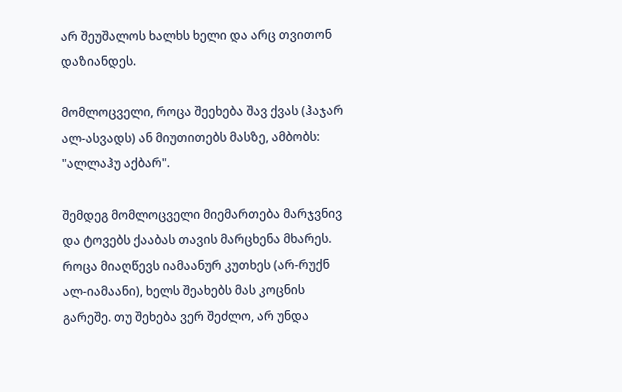არ შეუშალოს ხალხს ხელი და არც თვითონ დაზიანდეს.

მომლოცველი, როცა შეეხება შავ ქვას (ჰაჯარ ალ-ასვადს) ან მიუთითებს მასზე, ამბობს: "ალლაჰუ აქბარ".

შემდეგ მომლოცველი მიემართება მარჯვნივ და ტოვებს ქააბას თავის მარცხენა მხარეს. როცა მიაღწევს იამაანურ კუთხეს (არ-რუქნ ალ-იამაანი), ხელს შეახებს მას კოცნის გარეშე. თუ შეხება ვერ შეძლო, არ უნდა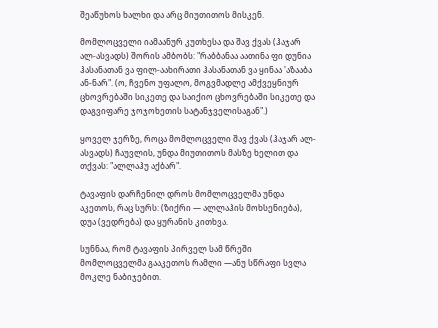შეაწუხოს ხალხი და არც მიუთითოს მისკენ.

მომლოცველი იამაანურ კუთხესა და შავ ქვას (ჰაჯარ ალ-ასვადს) შორის ამბობს: "რაბბანაა აათინა ფი დუნია ჰასანათან ვა ფილ-აახირათი ჰასანათან ვა ყინაა 'აზააბა ან-ნარ". (ო, ჩვენო უფალო, მოგვმადლე ამქვეყნიურ ცხოვრებაში სიკეთე და საიქიო ცხოვრებაში სიკეთე და დაგვიფარე ჯოჯოხეთის სატანჯველისაგან".)

ყოველ ჯერზე, როცა მომლოცველი შავ ქვას (ჰაჯარ ალ-ასვადს) ჩაუვლის, უნდა მიუთითოს მასზე ხელით და თქვას: "ალლაჰუ აქბარ".

ტავაფის დარჩენილ დროს მომლოცველმა უნდა აკეთოს, რაც სურს: (ზიქრი — ალლაჰის მოხსენიება), დუა (ვედრება) და ყურანის კითხვა.

სუნნაა, რომ ტავაფის პირველ სამ წრეში მომლოცველმა გააკეთოს რამლი —ანუ სწრაფი სვლა მოკლე ნაბიჯებით.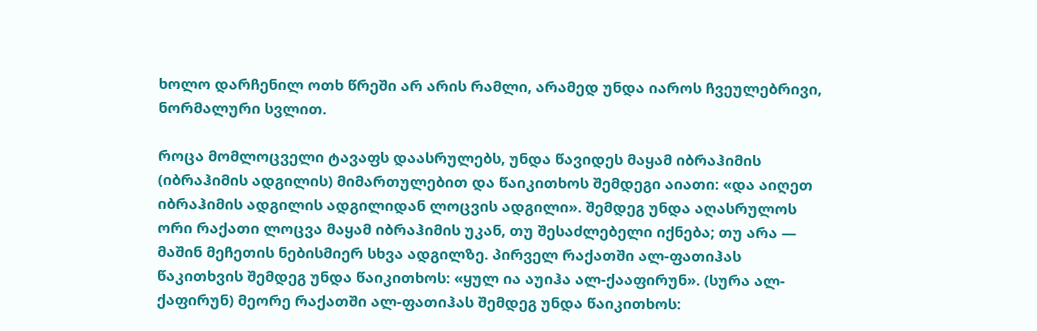ხოლო დარჩენილ ოთხ წრეში არ არის რამლი, არამედ უნდა იაროს ჩვეულებრივი, ნორმალური სვლით.

როცა მომლოცველი ტავაფს დაასრულებს, უნდა წავიდეს მაყამ იბრაჰიმის (იბრაჰიმის ადგილის) მიმართულებით და წაიკითხოს შემდეგი აიათი: «და აიღეთ იბრაჰიმის ადგილის ადგილიდან ლოცვის ადგილი». შემდეგ უნდა აღასრულოს ორი რაქათი ლოცვა მაყამ იბრაჰიმის უკან, თუ შესაძლებელი იქნება; თუ არა — მაშინ მეჩეთის ნებისმიერ სხვა ადგილზე. პირველ რაქათში ალ-ფათიჰას წაკითხვის შემდეგ უნდა წაიკითხოს: «ყულ ია აუიჰა ალ-ქააფირუნ». (სურა ალ-ქაფირუნ) მეორე რაქათში ალ-ფათიჰას შემდეგ უნდა წაიკითხოს: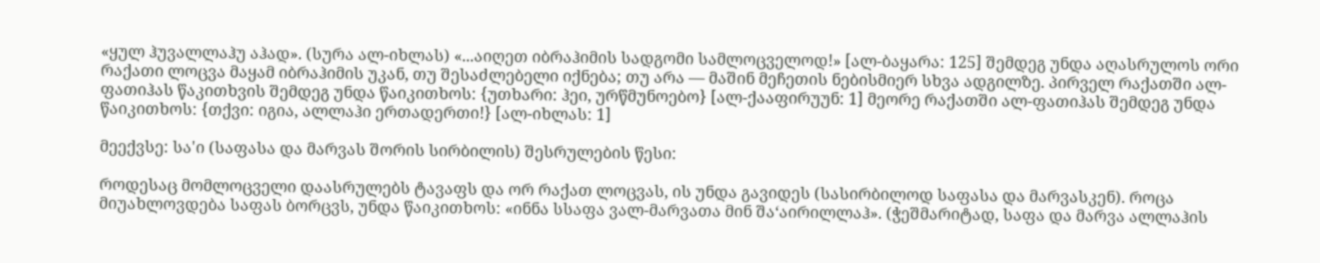«ყულ ჰუვალლაჰუ აჰად». (სურა ალ-იხლას) «...აიღეთ იბრაჰიმის სადგომი სამლოცველოდ!» [ალ-ბაყარა: 125] შემდეგ უნდა აღასრულოს ორი რაქათი ლოცვა მაყამ იბრაჰიმის უკან, თუ შესაძლებელი იქნება; თუ არა — მაშინ მეჩეთის ნებისმიერ სხვა ადგილზე. პირველ რაქათში ალ-ფათიჰას წაკითხვის შემდეგ უნდა წაიკითხოს: {უთხარი: ჰეი, ურწმუნოებო} [ალ-ქააფირუუნ: 1] მეორე რაქათში ალ-ფათიჰას შემდეგ უნდა წაიკითხოს: {თქვი: იგია, ალლაჰი ერთადერთი!} [ალ-იხლას: 1]

მეექვსე: სა'ი (საფასა და მარვას შორის სირბილის) შესრულების წესი:

როდესაც მომლოცველი დაასრულებს ტავაფს და ორ რაქათ ლოცვას, ის უნდა გავიდეს (სასირბილოდ საფასა და მარვასკენ). როცა მიუახლოვდება საფას ბორცვს, უნდა წაიკითხოს: «ინნა სსაფა ვალ-მარვათა მინ შა‘აირილლაჰ». (ჭეშმარიტად, საფა და მარვა ალლაჰის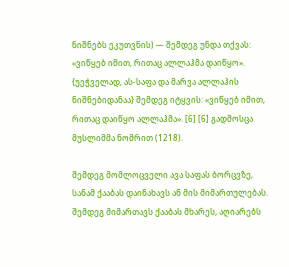ნიშნებს ეკუთვნის) — შემდეგ უნდა თქვას: «ვიწყებ იმით, რითაც ალლაჰმა დაიწყო». {უეჭველად, ას-საფა და მარვა ალლაჰის ნიშნებიდანაა} შემდეგ იტყვის: «ვიწყებ იმით, რითაც დაიწყო ალლაჰმა». [6] [6] გადმოსცა მუსლიმმა ნომრით (1218).

შემდეგ მომლოცველი ავა საფას ბორცვზე, სანამ ქააბას დაინახავს ან მის მიმართულებას. შემდეგ მიმართავს ქააბას მხარეს, აღიარებს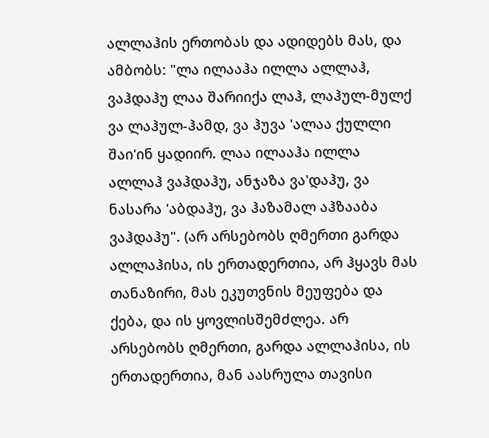ალლაჰის ერთობას და ადიდებს მას, და ამბობს: "ლა ილააჰა ილლა ალლაჰ, ვაჰდაჰუ ლაა შარიიქა ლაჰ, ლაჰულ-მულქ ვა ლაჰულ-ჰამდ, ვა ჰუვა 'ალაა ქულლი შაი'ინ ყადიირ. ლაა ილააჰა ილლა ალლაჰ ვაჰდაჰუ, ანჯაზა ვა'დაჰუ, ვა ნასარა 'აბდაჰუ, ვა ჰაზამალ აჰზააბა ვაჰდაჰუ". (არ არსებობს ღმერთი გარდა ალლაჰისა, ის ერთადერთია, არ ჰყავს მას თანაზირი, მას ეკუთვნის მეუფება და ქება, და ის ყოვლისშემძლეა. არ არსებობს ღმერთი, გარდა ალლაჰისა, ის ერთადერთია, მან აასრულა თავისი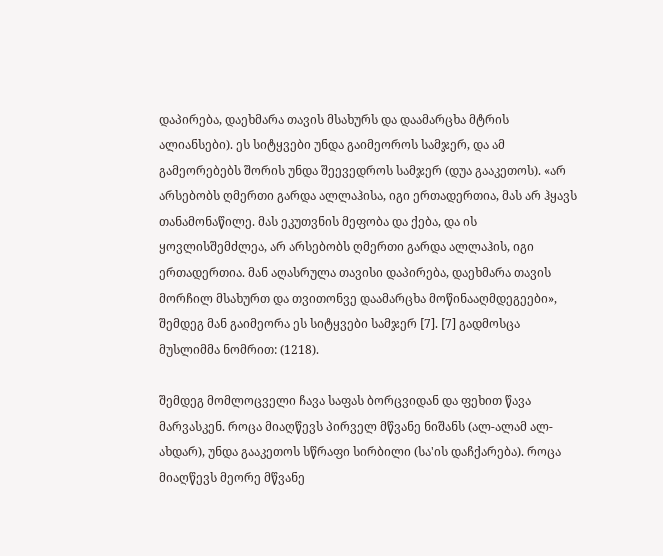დაპირება, დაეხმარა თავის მსახურს და დაამარცხა მტრის ალიანსები). ეს სიტყვები უნდა გაიმეოროს სამჯერ, და ამ გამეორებებს შორის უნდა შეევედროს სამჯერ (დუა გააკეთოს). «არ არსებობს ღმერთი გარდა ალლაჰისა, იგი ერთადერთია, მას არ ჰყავს თანამონაწილე. მას ეკუთვნის მეფობა და ქება, და ის ყოვლისშემძლეა, არ არსებობს ღმერთი გარდა ალლაჰის, იგი ერთადერთია. მან აღასრულა თავისი დაპირება, დაეხმარა თავის მორჩილ მსახურთ და თვითონვე დაამარცხა მოწინააღმდეგეები», შემდეგ მან გაიმეორა ეს სიტყვები სამჯერ [7]. [7] გადმოსცა მუსლიმმა ნომრით: (1218).

შემდეგ მომლოცველი ჩავა საფას ბორცვიდან და ფეხით წავა მარვასკენ. როცა მიაღწევს პირველ მწვანე ნიშანს (ალ-ალამ ალ-ახდარ), უნდა გააკეთოს სწრაფი სირბილი (სა'ის დაჩქარება). როცა მიაღწევს მეორე მწვანე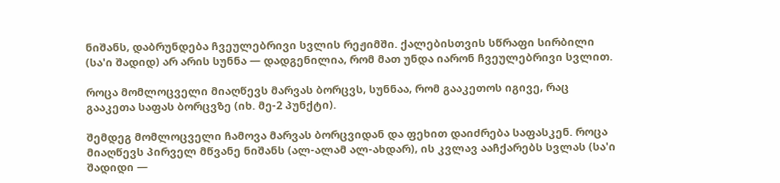ნიშანს, დაბრუნდება ჩვეულებრივი სვლის რეჟიმში. ქალებისთვის სწრაფი სირბილი (სა'ი შადიდ) არ არის სუნნა — დადგენილია, რომ მათ უნდა იარონ ჩვეულებრივი სვლით.

როცა მომლოცველი მიაღწევს მარვას ბორცვს, სუნნაა, რომ გააკეთოს იგივე, რაც გააკეთა საფას ბორცვზე (იხ. მე-2 პუნქტი).

შემდეგ მომლოცველი ჩამოვა მარვას ბორცვიდან და ფეხით დაიძრება საფასკენ. როცა მიაღწევს პირველ მწვანე ნიშანს (ალ-ალამ ალ-ახდარ), ის კვლავ ააჩქარებს სვლას (სა'ი შადიდი —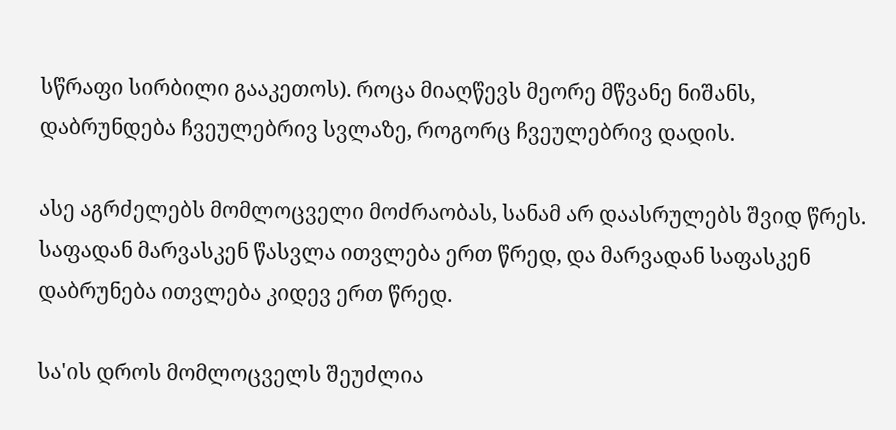სწრაფი სირბილი გააკეთოს). როცა მიაღწევს მეორე მწვანე ნიშანს, დაბრუნდება ჩვეულებრივ სვლაზე, როგორც ჩვეულებრივ დადის.

ასე აგრძელებს მომლოცველი მოძრაობას, სანამ არ დაასრულებს შვიდ წრეს. საფადან მარვასკენ წასვლა ითვლება ერთ წრედ, და მარვადან საფასკენ დაბრუნება ითვლება კიდევ ერთ წრედ.

სა'ის დროს მომლოცველს შეუძლია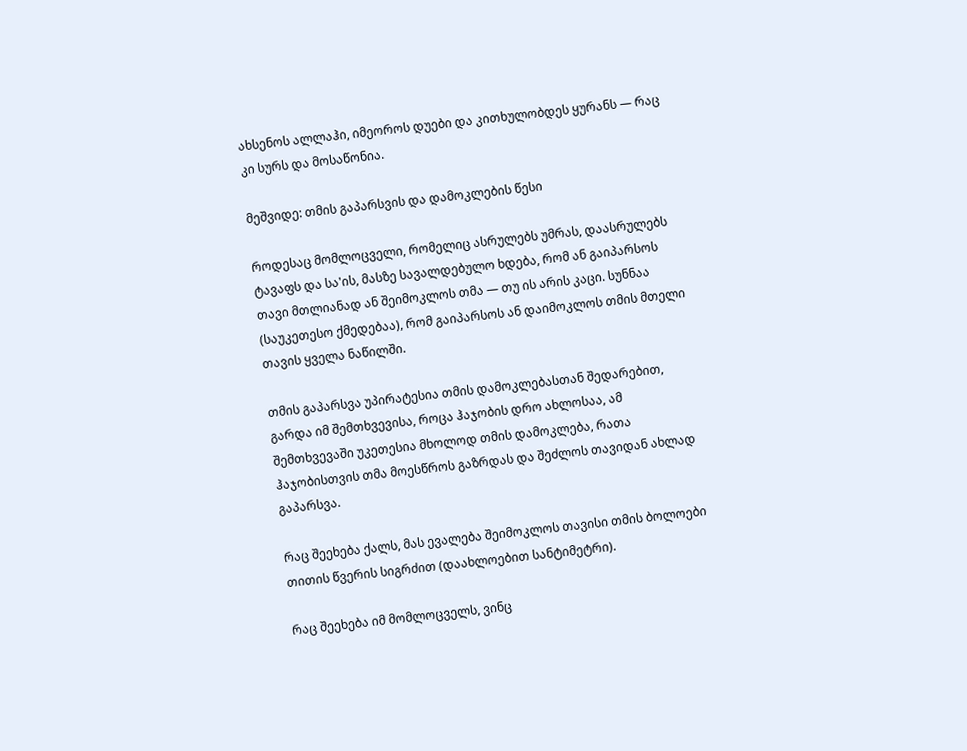ახსენოს ალლაჰი, იმეოროს დუები და კითხულობდეს ყურანს — რაც კი სურს და მოსაწონია.

მეშვიდე: თმის გაპარსვის და დამოკლების წესი

როდესაც მომლოცველი, რომელიც ასრულებს უმრას, დაასრულებს ტავაფს და სა'ის, მასზე სავალდებულო ხდება, რომ ან გაიპარსოს თავი მთლიანად ან შეიმოკლოს თმა — თუ ის არის კაცი. სუნნაა (საუკეთესო ქმედებაა), რომ გაიპარსოს ან დაიმოკლოს თმის მთელი თავის ყველა ნაწილში.

თმის გაპარსვა უპირატესია თმის დამოკლებასთან შედარებით, გარდა იმ შემთხვევისა, როცა ჰაჯობის დრო ახლოსაა, ამ შემთხვევაში უკეთესია მხოლოდ თმის დამოკლება, რათა ჰაჯობისთვის თმა მოესწროს გაზრდას და შეძლოს თავიდან ახლად გაპარსვა.

რაც შეეხება ქალს, მას ევალება შეიმოკლოს თავისი თმის ბოლოები თითის წვერის სიგრძით (დაახლოებით სანტიმეტრი).

რაც შეეხება იმ მომლოცველს, ვინც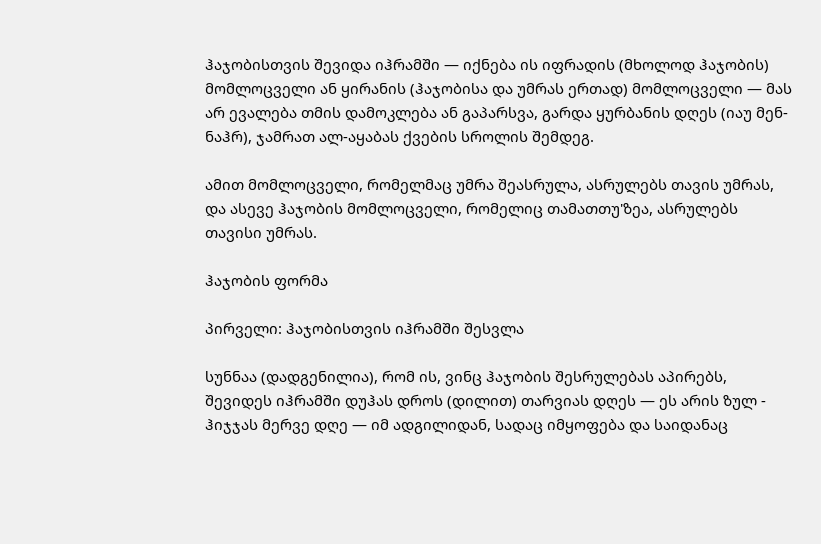ჰაჯობისთვის შევიდა იჰრამში — იქნება ის იფრადის (მხოლოდ ჰაჯობის) მომლოცველი ან ყირანის (ჰაჯობისა და უმრას ერთად) მომლოცველი — მას არ ევალება თმის დამოკლება ან გაპარსვა, გარდა ყურბანის დღეს (იაუ მენ-ნაჰრ), ჯამრათ ალ-აყაბას ქვების სროლის შემდეგ.

ამით მომლოცველი, რომელმაც უმრა შეასრულა, ასრულებს თავის უმრას, და ასევე ჰაჯობის მომლოცველი, რომელიც თამათთუ'ზეა, ასრულებს თავისი უმრას.

ჰაჯობის ფორმა

პირველი: ჰაჯობისთვის იჰრამში შესვლა

სუნნაა (დადგენილია), რომ ის, ვინც ჰაჯობის შესრულებას აპირებს, შევიდეს იჰრამში დუჰას დროს (დილით) თარვიას დღეს — ეს არის ზულ - ჰიჯჯას მერვე დღე — იმ ადგილიდან, სადაც იმყოფება და საიდანაც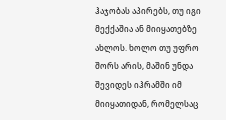ჰაჯობას აპირებს, თუ იგი მექქაშია ან მიიყათებზე ახლოს. ხოლო თუ უფრო შორს არის, მაშინ უნდა შევიდეს იჰრამში იმ მიიყათიდან, რომელსაც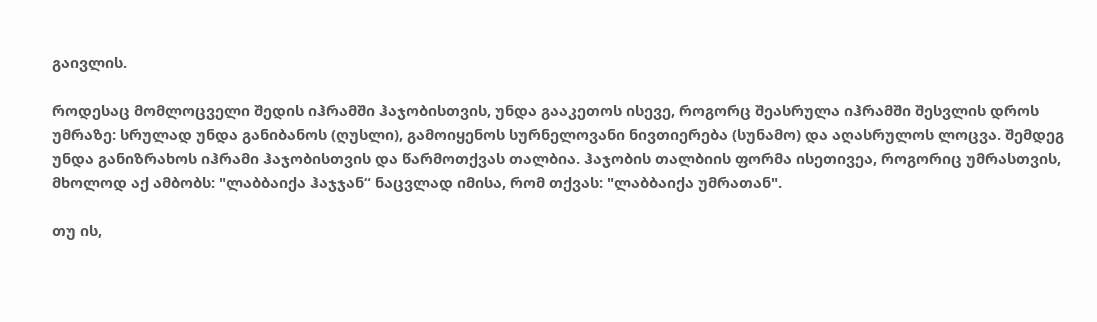გაივლის.

როდესაც მომლოცველი შედის იჰრამში ჰაჯობისთვის, უნდა გააკეთოს ისევე, როგორც შეასრულა იჰრამში შესვლის დროს უმრაზე: სრულად უნდა განიბანოს (ღუსლი), გამოიყენოს სურნელოვანი ნივთიერება (სუნამო) და აღასრულოს ლოცვა. შემდეგ უნდა განიზრახოს იჰრამი ჰაჯობისთვის და წარმოთქვას თალბია. ჰაჯობის თალბიის ფორმა ისეთივეა, როგორიც უმრასთვის, მხოლოდ აქ ამბობს: "ლაბბაიქა ჰაჯჯან“ ნაცვლად იმისა, რომ თქვას: "ლაბბაიქა უმრათან".

თუ ის,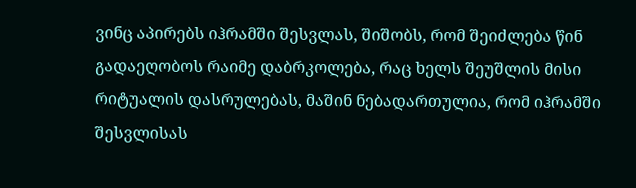ვინც აპირებს იჰრამში შესვლას, შიშობს, რომ შეიძლება წინ გადაეღობოს რაიმე დაბრკოლება, რაც ხელს შეუშლის მისი რიტუალის დასრულებას, მაშინ ნებადართულია, რომ იჰრამში შესვლისას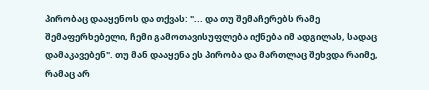პირობაც დააყენოს და თქვას: "... და თუ შემაჩერებს რამე შემაფერხებელი, ჩემი გამოთავისუფლება იქნება იმ ადგილას, სადაც დამაკავებენ". თუ მან დააყენა ეს პირობა და მართლაც შეხვდა რაიმე, რამაც არ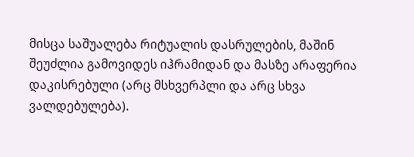მისცა საშუალება რიტუალის დასრულების, მაშინ შეუძლია გამოვიდეს იჰრამიდან და მასზე არაფერია დაკისრებული (არც მსხვერპლი და არც სხვა ვალდებულება).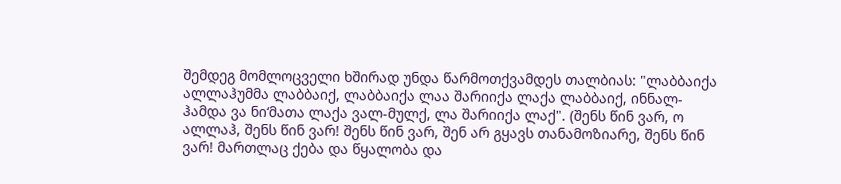შემდეგ მომლოცველი ხშირად უნდა წარმოთქვამდეს თალბიას: "ლაბბაიქა ალლაჰუმმა ლაბბაიქ, ლაბბაიქა ლაა შარიიქა ლაქა ლაბბაიქ, ინნალ-ჰამდა ვა ნი‘მათა ლაქა ვალ-მულქ, ლა შარიიქა ლაქ". (შენს წინ ვარ, ო ალლაჰ, შენს წინ ვარ! შენს წინ ვარ, შენ არ გყავს თანამოზიარე, შენს წინ ვარ! მართლაც ქება და წყალობა და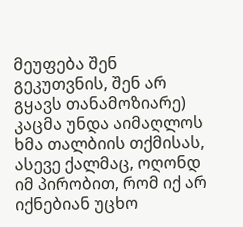მეუფება შენ გეკუთვნის, შენ არ გყავს თანამოზიარე) კაცმა უნდა აიმაღლოს ხმა თალბიის თქმისას, ასევე ქალმაც, ოღონდ იმ პირობით, რომ იქ არ იქნებიან უცხო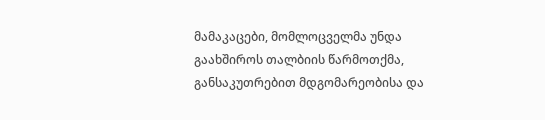მამაკაცები, მომლოცველმა უნდა გაახშიროს თალბიის წარმოთქმა, განსაკუთრებით მდგომარეობისა და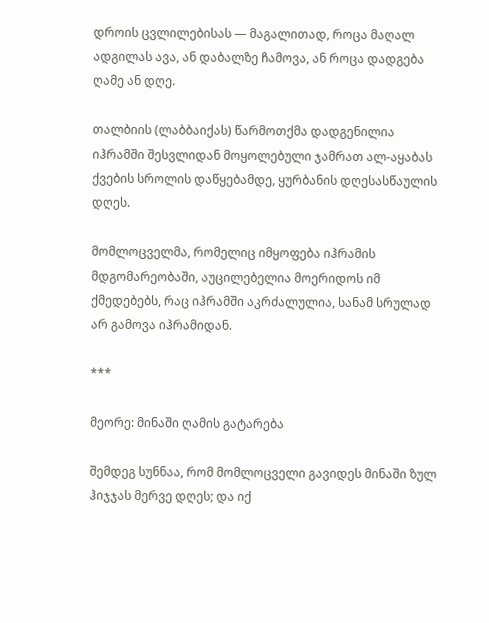დროის ცვლილებისას — მაგალითად, როცა მაღალ ადგილას ავა, ან დაბალზე ჩამოვა, ან როცა დადგება ღამე ან დღე.

თალბიის (ლაბბაიქას) წარმოთქმა დადგენილია იჰრამში შესვლიდან მოყოლებული ჯამრათ ალ-აყაბას ქვების სროლის დაწყებამდე, ყურბანის დღესასწაულის დღეს.

მომლოცველმა, რომელიც იმყოფება იჰრამის მდგომარეობაში, აუცილებელია მოერიდოს იმ ქმედებებს, რაც იჰრამში აკრძალულია, სანამ სრულად არ გამოვა იჰრამიდან.

***

მეორე: მინაში ღამის გატარება

შემდეგ სუნნაა, რომ მომლოცველი გავიდეს მინაში ზულ ჰიჯჯას მერვე დღეს; და იქ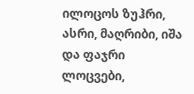ილოცოს ზუჰრი, ასრი, მაღრიბი, იშა და ფაჯრი ლოცვები,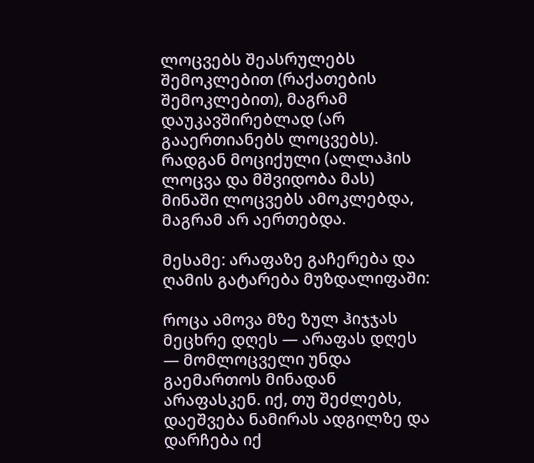ლოცვებს შეასრულებს შემოკლებით (რაქათების შემოკლებით), მაგრამ დაუკავშირებლად (არ გააერთიანებს ლოცვებს). რადგან მოციქული (ალლაჰის ლოცვა და მშვიდობა მას) მინაში ლოცვებს ამოკლებდა, მაგრამ არ აერთებდა.

მესამე: არაფაზე გაჩერება და ღამის გატარება მუზდალიფაში:

როცა ამოვა მზე ზულ ჰიჯჯას მეცხრე დღეს — არაფას დღეს — მომლოცველი უნდა გაემართოს მინადან არაფასკენ. იქ, თუ შეძლებს, დაეშვება ნამირას ადგილზე და დარჩება იქ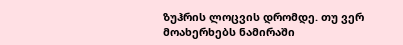ზუჰრის ლოცვის დრომდე. თუ ვერ მოახერხებს ნამირაში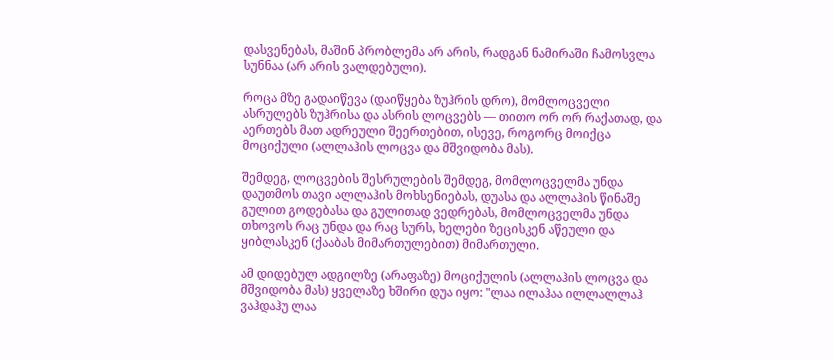დასვენებას, მაშინ პრობლემა არ არის, რადგან ნამირაში ჩამოსვლა სუნნაა (არ არის ვალდებული).

როცა მზე გადაიწევა (დაიწყება ზუჰრის დრო), მომლოცველი ასრულებს ზუჰრისა და ასრის ლოცვებს — თითო ორ ორ რაქათად, და აერთებს მათ ადრეული შეერთებით, ისევე, როგორც მოიქცა მოციქული (ალლაჰის ლოცვა და მშვიდობა მას).

შემდეგ, ლოცვების შესრულების შემდეგ, მომლოცველმა უნდა დაუთმოს თავი ალლაჰის მოხსენიებას, დუასა და ალლაჰის წინაშე გულით გოდებასა და გულითად ვედრებას, მომლოცველმა უნდა თხოვოს რაც უნდა და რაც სურს, ხელები ზეცისკენ აწეული და ყიბლასკენ (ქააბას მიმართულებით) მიმართული.

ამ დიდებულ ადგილზე (არაფაზე) მოციქულის (ალლაჰის ლოცვა და მშვიდობა მას) ყველაზე ხშირი დუა იყო: "ლაა ილაჰაა ილლალლაჰ ვაჰდაჰუ ლაა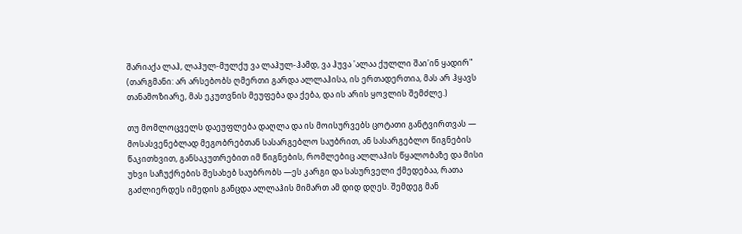შარიაქა ლაჰ, ლაჰულ-მულქუ ვა ლაჰულ-ჰამდ, ვა ჰუვა 'ალაა ქულლი შაი'ინ ყადირ" (თარგმანი: არ არსებობს ღმერთი გარდა ალლაჰისა, ის ერთადერთია, მას არ ჰყავს თანამოზიარე, მას ეკუთვნის მეუფება და ქება, და ის არის ყოვლის შემძლე.)

თუ მომლოცველს დაეუფლება დაღლა და ის მოისურვებს ცოტათი განტვირთვას — მოსასვენებლად მეგობრებთან სასარგებლო საუბრით, ან სასარგებლო წიგნების წაკითხვით, განსაკუთრებით იმ წიგნების, რომლებიც ალლაჰის წყალობაზე და მისი უხვი საჩუქრების შესახებ საუბრობს —ეს კარგი და სასურველი ქმედებაა, რათა გაძლიერდეს იმედის განცდა ალლაჰის მიმართ ამ დიდ დღეს. შემდეგ მან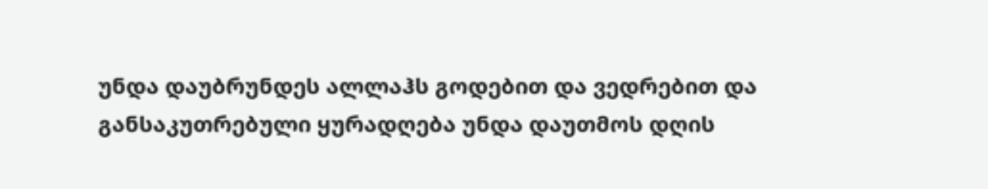უნდა დაუბრუნდეს ალლაჰს გოდებით და ვედრებით და განსაკუთრებული ყურადღება უნდა დაუთმოს დღის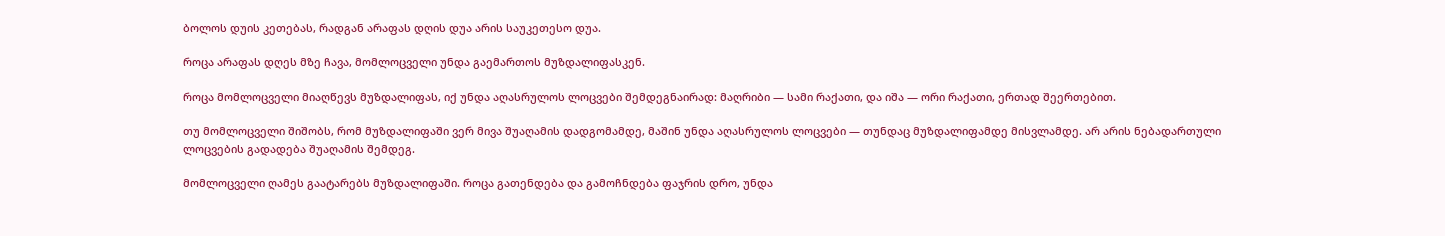ბოლოს დუის კეთებას, რადგან არაფას დღის დუა არის საუკეთესო დუა.

როცა არაფას დღეს მზე ჩავა, მომლოცველი უნდა გაემართოს მუზდალიფასკენ.

როცა მომლოცველი მიაღწევს მუზდალიფას, იქ უნდა აღასრულოს ლოცვები შემდეგნაირად: მაღრიბი — სამი რაქათი, და იშა — ორი რაქათი, ერთად შეერთებით.

თუ მომლოცველი შიშობს, რომ მუზდალიფაში ვერ მივა შუაღამის დადგომამდე, მაშინ უნდა აღასრულოს ლოცვები — თუნდაც მუზდალიფამდე მისვლამდე. არ არის ნებადართული ლოცვების გადადება შუაღამის შემდეგ.

მომლოცველი ღამეს გაატარებს მუზდალიფაში. როცა გათენდება და გამოჩნდება ფაჯრის დრო, უნდა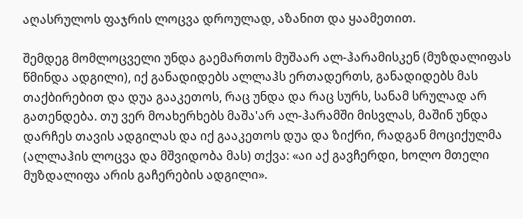აღასრულოს ფაჯრის ლოცვა დროულად, აზანით და ყაამეთით.

შემდეგ მომლოცველი უნდა გაემართოს მუშაარ ალ-ჰარამისკენ (მუზდალიფას წმინდა ადგილი), იქ განადიდებს ალლაჰს ერთადერთს, განადიდებს მას თაქბირებით და დუა გააკეთოს, რაც უნდა და რაც სურს, სანამ სრულად არ გათენდება. თუ ვერ მოახერხებს მაშა'არ ალ-ჰარამში მისვლას, მაშინ უნდა დარჩეს თავის ადგილას და იქ გააკეთოს დუა და ზიქრი, რადგან მოციქულმა (ალლაჰის ლოცვა და მშვიდობა მას) თქვა: «აი აქ გავჩერდი, ხოლო მთელი მუზდალიფა არის გაჩერების ადგილი».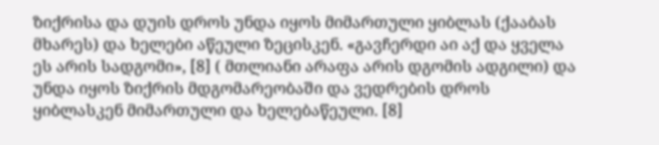ზიქრისა და დუის დროს უნდა იყოს მიმართული ყიბლას (ქააბას მხარეს) და ხელები აწეული ზეცისკენ. «გავჩერდი აი აქ და ყველა ეს არის სადგომი», [8] ( მთლიანი არაფა არის დგომის ადგილი) და უნდა იყოს ზიქრის მდგომარეობაში და ვედრების დროს ყიბლასკენ მიმართული და ხელებაწეული. [8]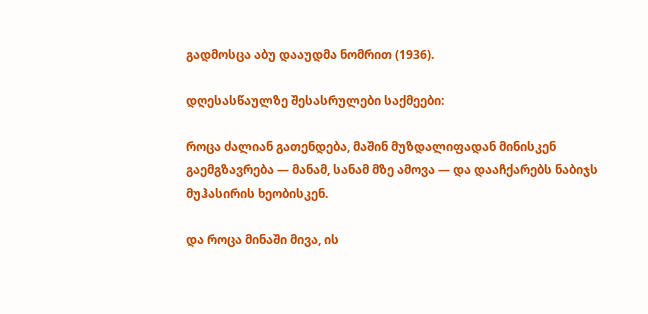გადმოსცა აბუ დააუდმა ნომრით (1936).

დღესასწაულზე შესასრულები საქმეები:

როცა ძალიან გათენდება, მაშინ მუზდალიფადან მინისკენ გაემგზავრება — მანამ, სანამ მზე ამოვა — და დააჩქარებს ნაბიჯს მუჰასირის ხეობისკენ.

და როცა მინაში მივა, ის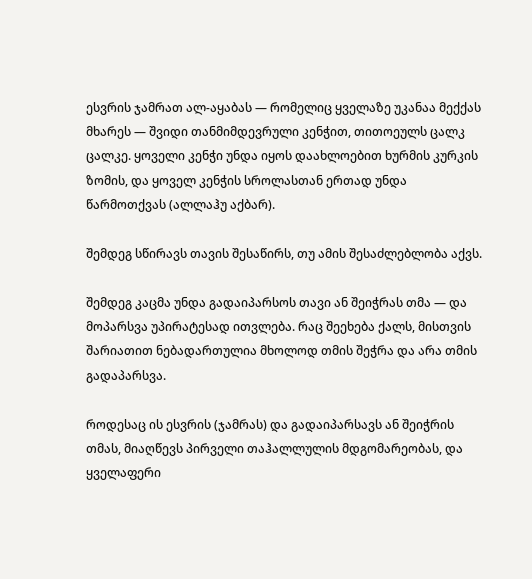ესვრის ჯამრათ ალ-აყაბას — რომელიც ყველაზე უკანაა მექქას მხარეს — შვიდი თანმიმდევრული კენჭით, თითოეულს ცალკ ცალკე. ყოველი კენჭი უნდა იყოს დაახლოებით ხურმის კურკის ზომის, და ყოველ კენჭის სროლასთან ერთად უნდა წარმოთქვას (ალლაჰუ აქბარ).

შემდეგ სწირავს თავის შესაწირს, თუ ამის შესაძლებლობა აქვს.

შემდეგ კაცმა უნდა გადაიპარსოს თავი ან შეიჭრას თმა — და მოპარსვა უპირატესად ითვლება. რაც შეეხება ქალს, მისთვის შარიათით ნებადართულია მხოლოდ თმის შეჭრა და არა თმის გადაპარსვა.

როდესაც ის ესვრის (ჯამრას) და გადაიპარსავს ან შეიჭრის თმას, მიაღწევს პირველი თაჰალლულის მდგომარეობას, და ყველაფერი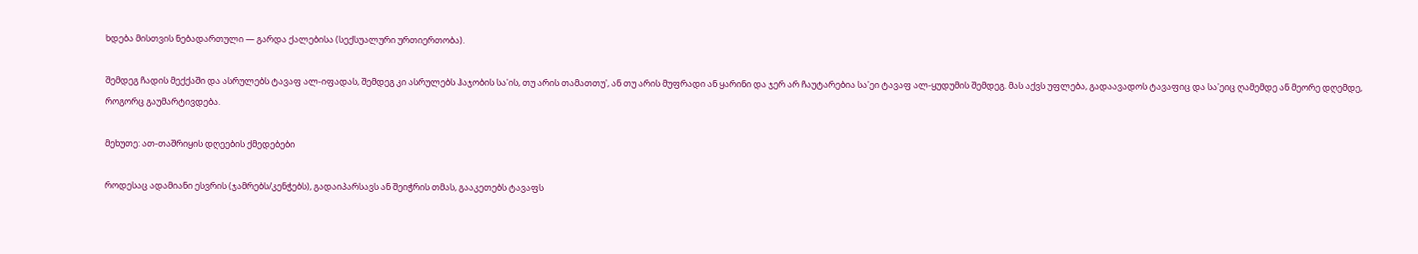ხდება მისთვის ნებადართული — გარდა ქალებისა (სექსუალური ურთიერთობა).

შემდეგ ჩადის მექქაში და ასრულებს ტავაფ ალ-იფადას, შემდეგ კი ასრულებს ჰაჯობის სა'ის, თუ არის თამათთუ', ან თუ არის მუფრადი ან ყარინი და ჯერ არ ჩაუტარებია სა'ეი ტავაფ ალ-ყუდუმის შემდეგ. მას აქვს უფლება, გადაავადოს ტავაფიც და სა'ეიც ღამემდე ან მეორე დღემდე, როგორც გაუმარტივდება.

მეხუთე: ათ-თაშრიყის დღეების ქმედებები

როდესაც ადამიანი ესვრის (ჯამრებს/კენჭებს), გადაიპარსავს ან შეიჭრის თმას, გააკეთებს ტავაფს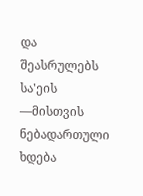და შეასრულებს სა'ეის —მისთვის ნებადართული ხდება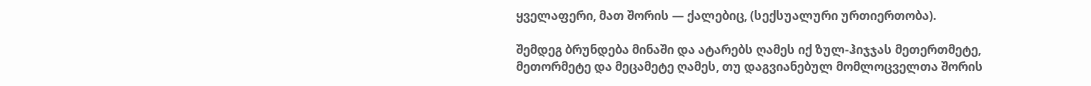ყველაფერი, მათ შორის — ქალებიც, (სექსუალური ურთიერთობა).

შემდეგ ბრუნდება მინაში და ატარებს ღამეს იქ ზულ-ჰიჯჯას მეთერთმეტე, მეთორმეტე და მეცამეტე ღამეს, თუ დაგვიანებულ მომლოცველთა შორის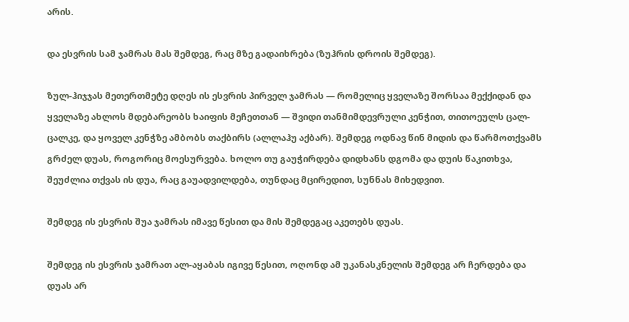არის.

და ესვრის სამ ჯამრას მას შემდეგ, რაც მზე გადაიხრება (ზუჰრის დროის შემდეგ).

ზულ-ჰიჯჯას მეთერთმეტე დღეს ის ესვრის პირველ ჯამრას — რომელიც ყველაზე შორსაა მექქიდან და ყველაზე ახლოს მდებარეობს ხაიფის მეჩეთთან — შვიდი თანმიმდევრული კენჭით, თითოეულს ცალ-ცალკე, და ყოველ კენჭზე ამბობს თაქბირს (ალლაჰუ აქბარ). შემდეგ ოდნავ წინ მიდის და წარმოთქვამს გრძელ დუას, როგორიც მოესურვება. ხოლო თუ გაუჭირდება დიდხანს დგომა და დუის წაკითხვა, შეუძლია თქვას ის დუა, რაც გაუადვილდება, თუნდაც მცირედით, სუნნას მიხედვით.

შემდეგ ის ესვრის შუა ჯამრას იმავე წესით და მის შემდეგაც აკეთებს დუას.

შემდეგ ის ესვრის ჯამრათ ალ-აყაბას იგივე წესით, ოღონდ ამ უკანასკნელის შემდეგ არ ჩერდება და დუას არ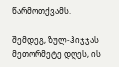წარმოთქვამს.

შემდეგ, ზულ-ჰიჯჯას მეთორმეტე დღეს, ის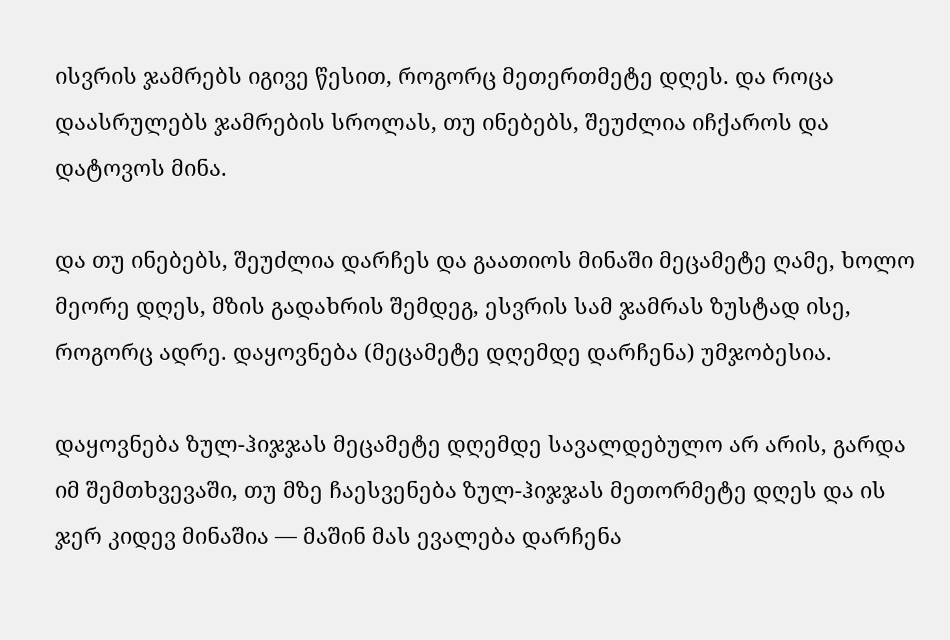ისვრის ჯამრებს იგივე წესით, როგორც მეთერთმეტე დღეს. და როცა დაასრულებს ჯამრების სროლას, თუ ინებებს, შეუძლია იჩქაროს და დატოვოს მინა.

და თუ ინებებს, შეუძლია დარჩეს და გაათიოს მინაში მეცამეტე ღამე, ხოლო მეორე დღეს, მზის გადახრის შემდეგ, ესვრის სამ ჯამრას ზუსტად ისე, როგორც ადრე. დაყოვნება (მეცამეტე დღემდე დარჩენა) უმჯობესია.

დაყოვნება ზულ-ჰიჯჯას მეცამეტე დღემდე სავალდებულო არ არის, გარდა იმ შემთხვევაში, თუ მზე ჩაესვენება ზულ-ჰიჯჯას მეთორმეტე დღეს და ის ჯერ კიდევ მინაშია — მაშინ მას ევალება დარჩენა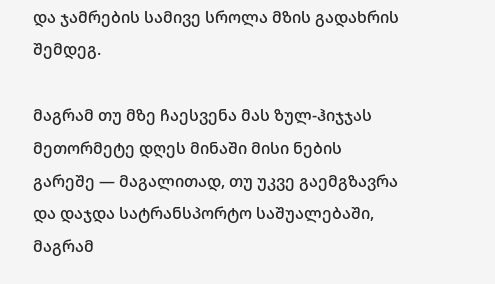და ჯამრების სამივე სროლა მზის გადახრის შემდეგ.

მაგრამ თუ მზე ჩაესვენა მას ზულ-ჰიჯჯას მეთორმეტე დღეს მინაში მისი ნების გარეშე — მაგალითად, თუ უკვე გაემგზავრა და დაჯდა სატრანსპორტო საშუალებაში, მაგრამ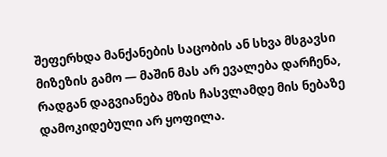შეფერხდა მანქანების საცობის ან სხვა მსგავსი მიზეზის გამო — მაშინ მას არ ევალება დარჩენა, რადგან დაგვიანება მზის ჩასვლამდე მის ნებაზე დამოკიდებული არ ყოფილა.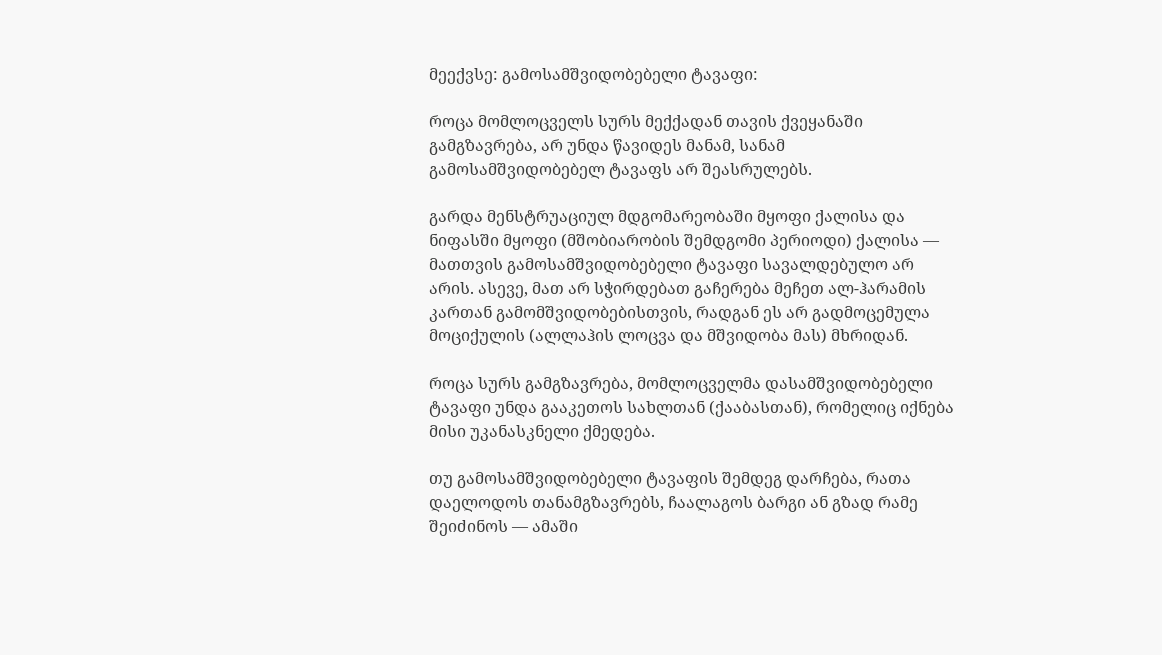მეექვსე: გამოსამშვიდობებელი ტავაფი:

როცა მომლოცველს სურს მექქადან თავის ქვეყანაში გამგზავრება, არ უნდა წავიდეს მანამ, სანამ გამოსამშვიდობებელ ტავაფს არ შეასრულებს.

გარდა მენსტრუაციულ მდგომარეობაში მყოფი ქალისა და ნიფასში მყოფი (მშობიარობის შემდგომი პერიოდი) ქალისა — მათთვის გამოსამშვიდობებელი ტავაფი სავალდებულო არ არის. ასევე, მათ არ სჭირდებათ გაჩერება მეჩეთ ალ-ჰარამის კართან გამომშვიდობებისთვის, რადგან ეს არ გადმოცემულა მოციქულის (ალლაჰის ლოცვა და მშვიდობა მას) მხრიდან.

როცა სურს გამგზავრება, მომლოცველმა დასამშვიდობებელი ტავაფი უნდა გააკეთოს სახლთან (ქააბასთან), რომელიც იქნება მისი უკანასკნელი ქმედება.

თუ გამოსამშვიდობებელი ტავაფის შემდეგ დარჩება, რათა დაელოდოს თანამგზავრებს, ჩაალაგოს ბარგი ან გზად რამე შეიძინოს — ამაში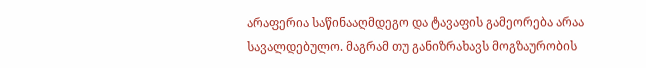არაფერია საწინააღმდეგო და ტავაფის გამეორება არაა სავალდებულო. მაგრამ თუ განიზრახავს მოგზაურობის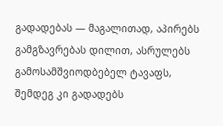გადადებას — მაგალითად, აპირებს გამგზავრებას დილით, ასრულებს გამოსამშვიოდბებელ ტავაფს, შემდეგ კი გადადებს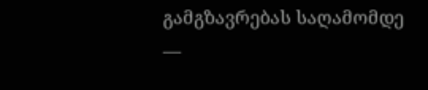გამგზავრებას საღამომდე —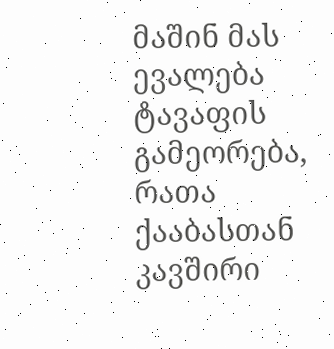მაშინ მას ევალება ტავაფის გამეორება, რათა ქააბასთან კავშირი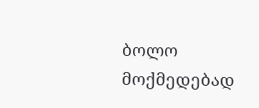ბოლო მოქმედებად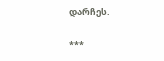დარჩეს.

***